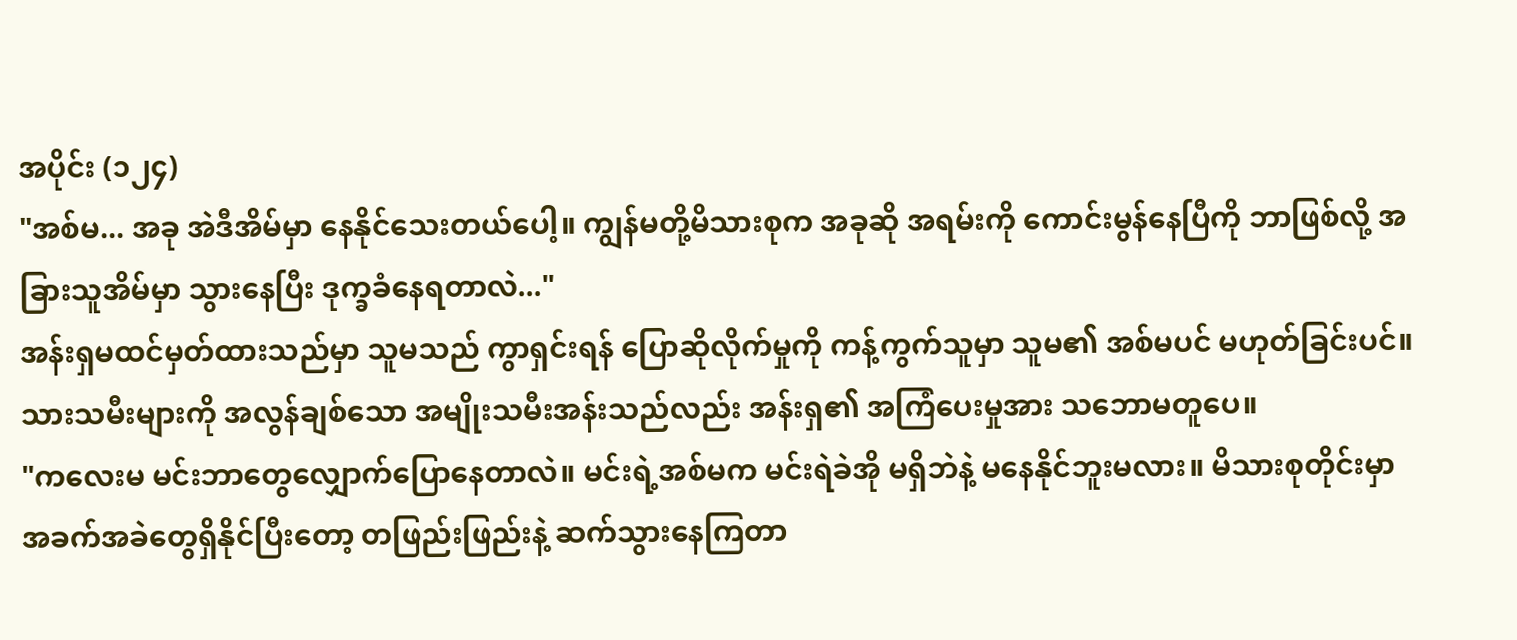အပိုင်း (၁၂၄)
"အစ်မ... အခု အဲဒီအိမ်မှာ နေနိုင်သေးတယ်ပေါ့။ ကျွန်မတို့မိသားစုက အခုဆို အရမ်းကို ကောင်းမွန်နေပြီကို ဘာဖြစ်လို့ အခြားသူအိမ်မှာ သွားနေပြီး ဒုက္ခခံနေရတာလဲ..."
အန်းရှမထင်မှတ်ထားသည်မှာ သူမသည် ကွာရှင်းရန် ပြောဆိုလိုက်မှုကို ကန့်ကွက်သူမှာ သူမ၏ အစ်မပင် မဟုတ်ခြင်းပင်။
သားသမီးများကို အလွန်ချစ်သော အမျိုးသမီးအန်းသည်လည်း အန်းရှ၏ အကြံပေးမှုအား သဘောမတူပေ။
"ကလေးမ မင်းဘာတွေလျှောက်ပြောနေတာလဲ။ မင်းရဲ့အစ်မက မင်းရဲခဲအို မရှိဘဲနဲ့ မနေနိုင်ဘူးမလား။ မိသားစုတိုင်းမှာ အခက်အခဲတွေရှိနိုင်ပြီးတော့ တဖြည်းဖြည်းနဲ့ ဆက်သွားနေကြတာ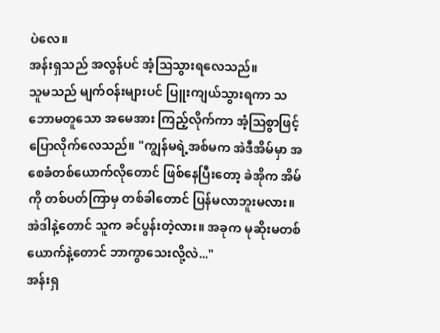ပဲလေ။
အန်းရှသည် အလွန်ပင် အံ့သြသွားရလေသည်။
သူမသည် မျက်ဝန်းများပင် ပြူးကျယ်သွားရကာ သဘောမတူသော အမေအား ကြည့်လိုက်ကာ အံ့သြစွာဖြင့် ပြောလိုက်လေသည်။ "ကျွန်မရဲ့အစ်မက အဲဒီအိမ်မှာ အစေခံတစ်ယောက်လိုတောင် ဖြစ်နေပြီးတော့ ခဲအိုက အိမ်ကို တစ်ပတ်ကြာမှ တစ်ခါတောင် ပြန်မလာဘူးမလား။ အဲဒါနဲ့တောင် သူက ခင်ပွန်းတဲ့လား။ အခုက မုဆိုးမတစ်ယောက်နဲ့တောင် ဘာကွာသေးလို့လဲ..."
အန်းရှ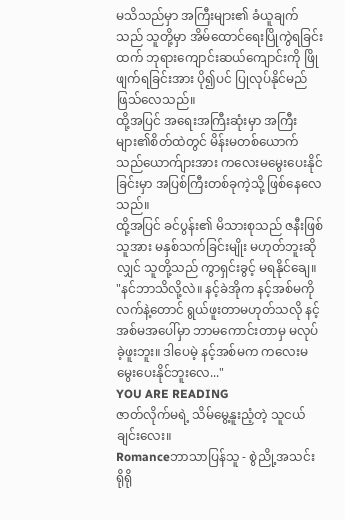မသိသည်မှာ အကြီးများ၏ ခံယူချက်သည် သူတို့မှာ အိမ်ထောင်ရေးပြိုကွဲရခြင်းထက် ဘုရားကျောင်းဆယ်ကျောင်းကို ဖြိုဖျက်ရခြင်းအား ပို၍ပင် ပြုလုပ်နိုင်မည် ဖြသ်လေသည်။
ထို့အပြင် အရေးအကြီးဆုံးမှာ အကြီးများ၏စိတ်ထဲတွင် မိန်းမတစ်ယောက်သည်ယောက်ျားအား ကလေးမမွေးပေးနိုင်ခြင်းမှာ အပြစ်ကြီးတစ်ခုကဲ့သို့ ဖြစ်နေလေသည်။
ထို့အပြင် ခင်ပွန်း၏ မိသားစုသည် ဇနီးဖြစ်သူအား မနှစ်သက်ခြင်းမျိုး မဟုတ်ဘူးဆိုလျှင် သူတို့သည် ကွာရှင်းခွင့် မရနိုင်ချေ။
"နင်ဘာသိလို့လဲ။ နင့်ခဲအိုက နင့်အစ်မကို လက်နဲ့တောင် ရွယ်ဖူးတာမဟုတ်သလို နင့်အစ်မအပေါ်မှာ ဘာမကောင်းတာမှ မလုပ်ခဲ့ဖူးဘူး။ ဒါပေမဲ့ နင့်အစ်မက ကလေးမမွေးပေးနိုင်ဘူးလေ..."
YOU ARE READING
ဇာတ်လိုက်မရဲ့ သိမ်မွေ့နူးညံ့တဲ့ သူငယ်ချင်းလေး။
Romanceဘာသာပြန်သူ - စွဲညို့အသင်း ရိုရို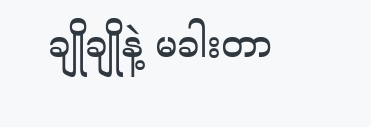ချိုချိုနဲ့ မခါးတာ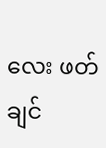လေး ဖတ်ချင်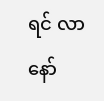ရင် လာနော်